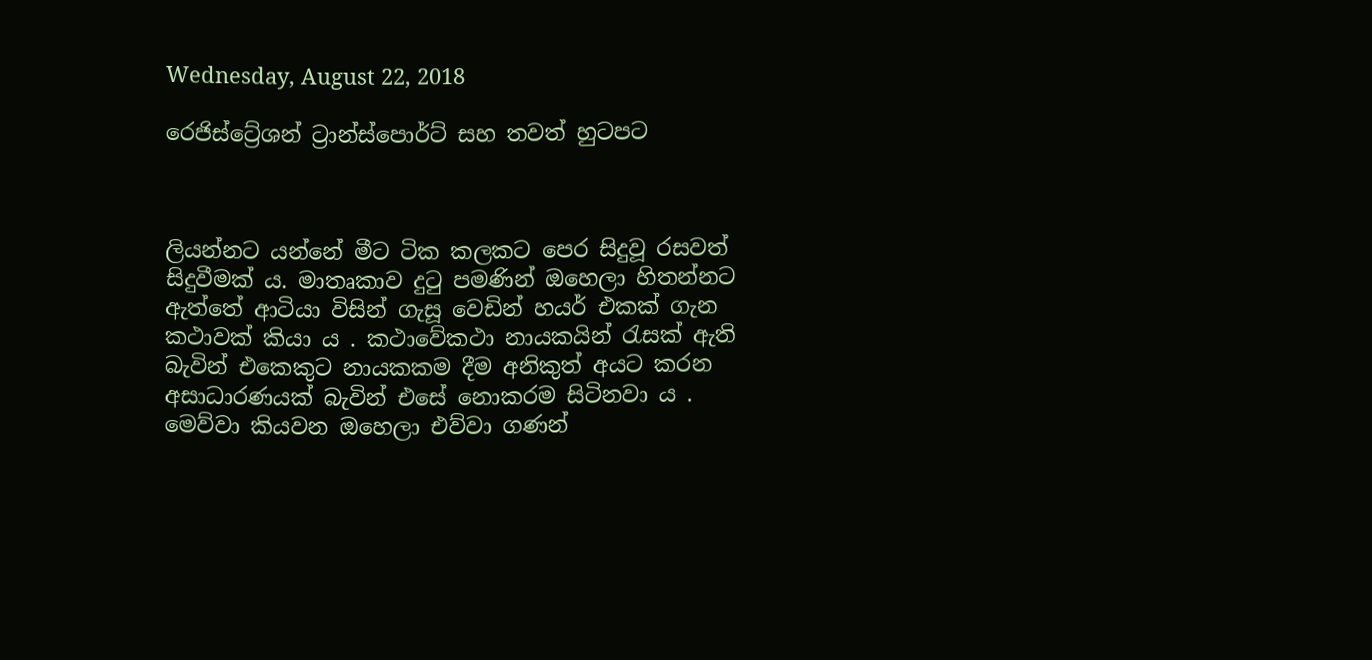Wednesday, August 22, 2018

රෙජිස්ට්‍රේශන් ට්‍රාන්ස්පොර්ට් සහ තවත් හුටපට



ලියන්නට යන්නේ මීට ටික කලකට පෙර සිදුවූ රසවත් සිදුවීමක් ය. මාතෘකාව දුටු පමණින් ඔහෙලා හිතන්නට ඇත්තේ ආටියා විසින් ගැසූ වෙඩින් හයර් එකක් ගැන කථාවක් කියා ය . කථාවේකථා නායකයින් රැසක් ඇති බැවින් එකෙකුට නායකකම දීම අනිකුත් අයට කරන අසාධාරණයක් බැවින් එසේ නොකරම සිටිනවා ය . මෙව්වා කියවන ඔහෙලා එව්වා ගණන්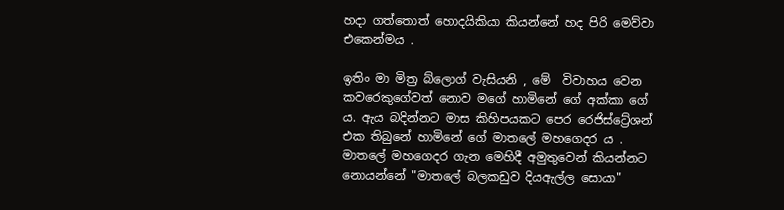හදා ගත්තොත් හොදයිකියා කියන්නේ හද පිරි මෙව්වා එකෙන්මය .

ඉතිං මා මිත්‍ර බ්ලොග් වැසියනි , මේ  විවාහය වෙන කවරෙකුගේවත් නොව මගේ හාමිනේ ගේ අක්කා ගේ ය. ඇය බදින්නට මාස කිහිපයකට පෙර රෙජිස්ට්‍රේශන් එක තිබුනේ හාමිනේ ගේ මාතලේ මහගෙදර ය . මාතලේ මහගෙදර ගැන මෙහිදී අමුතුවෙන් කියන්නට නොයන්නේ "මාතලේ බලකඩුව දියඇල්ල සොයා"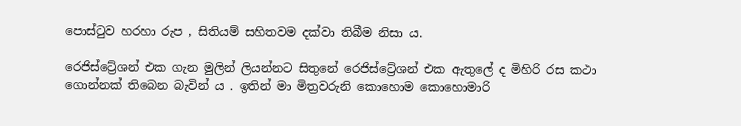පොස්ටුව හරහා රුප , සිතියම් සහිතවම දක්වා තිබීම නිසා ය.

රෙජිස්ට්‍රේශන් එක ගැන මුලින් ලියන්නට සිතුනේ රෙජිස්ට්‍රේශන් එක ඇතුලේ ද මිහිරි රස කථා ගොන්නක් තිබෙන බැවින් ය . ඉතින් මා මිත්‍රවරුනි කොහොම කොහොමාරි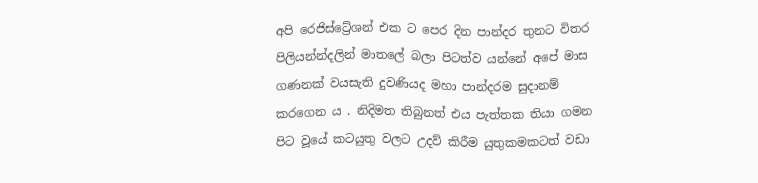අපි රෙජිස්ට්‍රේශන් එක ට පෙර දින පාන්දර තුනට විතර පිලියන්න්දලින් මාතලේ බලා පිටත්ව යන්නේ අපේ මාස ගණනක් වයසැති දුවණියද මහා පාන්දරම සුදානම් කරගෙන ය . නිදිමත තිබුනත් එය පැත්තක තියා ගමන පිට වූයේ කටයුතු වලට උදව් කිරීම යුතුකමකටත් වඩා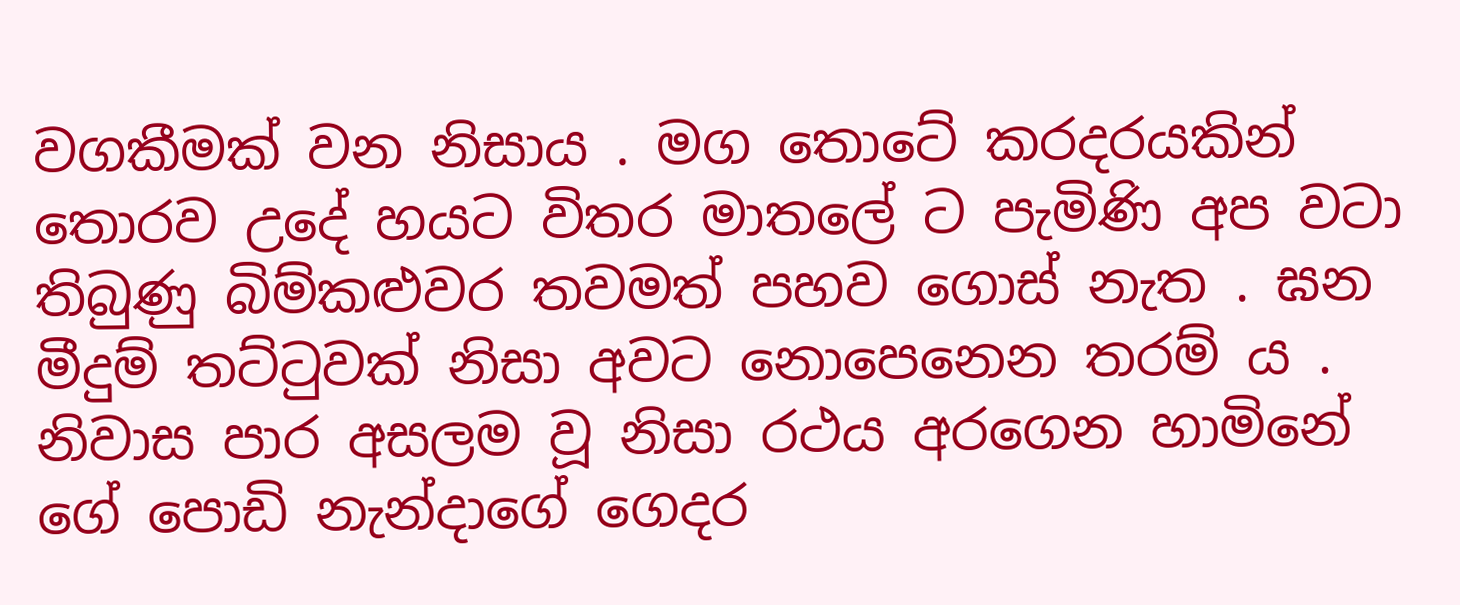වගකීමක් වන නිසාය . මග තොටේ කරදරයකින් තොරව උදේ හයට විතර මාතලේ ට පැමිණි අප වටා තිබුණු බිම්කළුවර තවමත් පහව ගොස් නැත . ඝන මීදුම් තට්ටුවක් නිසා අවට නොපෙනෙන තරම් ය . නිවාස පාර අසලම වූ නිසා රථය අරගෙන හාමිනේ ගේ පොඩි නැන්දාගේ ගෙදර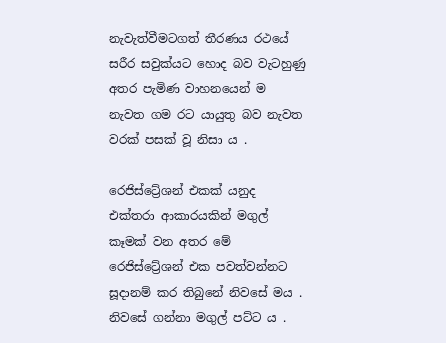නැවැත්වීමටගත් තීරණය රථයේ සරීර සවුක්යට හොද බව වැටහුණු අතර පැමිණ වාහනයෙන් ම නැවත ගම රට යායුතු බව නැවත වරක් පසක් වූ නිසා ය .

රෙජිස්ට්‍රේශන් එකක් යනුද එක්තරා ආකාරයකින් මගුල් කෑමක් වන අතර මේ රෙජිස්ට්‍රේශන් එක පවත්වන්නට සූදානම් කර තිබුනේ නිවසේ මය . නිවසේ ගන්නා මගුල් පට්ට ය .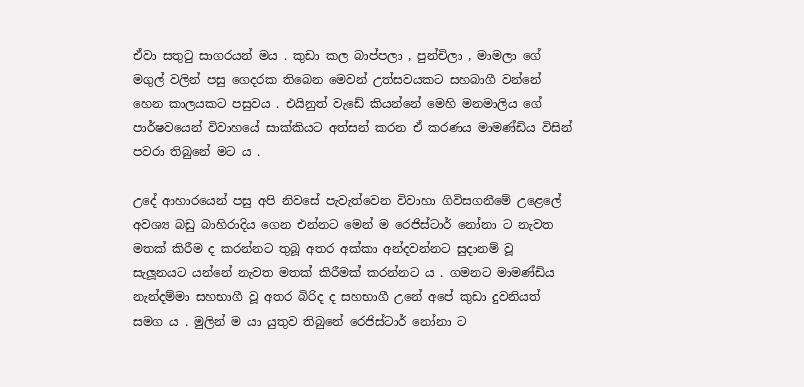ඒවා සතුටු සාගරයන් මය . කුඩා කල බාප්පලා , පුන්චිලා , මාමලා ගේ මගුල් වලින් පසු ගෙදරක තිබෙන මෙවන් උත්සවයකට සහබාගී වන්නේ හෙන කාලයකට පසුවය . එයිනුත් වැඩේ කියන්නේ මෙහි මනමාලිය ගේ පාර්ෂවයෙන් විවාහයේ සාක්කියට අත්සන් කරන ඒ කරණය මාමණ්ඩිය විසින් පවරා තිබුනේ මට ය .

උදේ ආහාරයෙන් පසු අපි නිවසේ පැවැත්වෙන විවාහා ගිවිසගනීමේ උළෙලේ අවශ්‍ය බඩු බාහිරාදිය ගෙන එන්නට මෙන් ම රෙජිස්ටාර් නෝනා ට නැවත මතක් කිරීම ද කරන්නට තුබූ අතර අක්කා අන්දවන්නට සුදානම් වූ සැලූනයට යන්නේ නැවත මතක් කිරීමක් කරන්නට ය . ගමනට මාමණ්ඩිය නැන්දම්මා සහභාගී වූ අතර බිරිද ද සහභාගී උනේ අපේ කුඩා දුවනියත් සමග ය . මුලින් ම යා යුතුව තිබුනේ රෙජිස්ටාර් නෝනා ට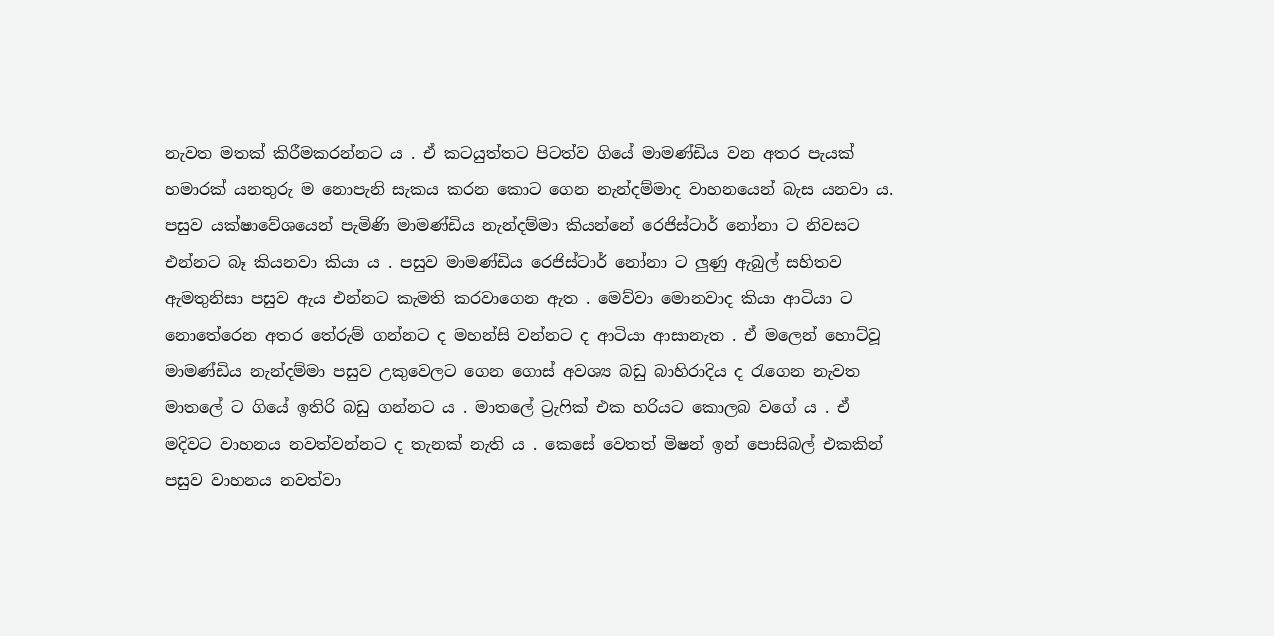නැවත මතක් කිරීමකරන්නට ය . ඒ කටයුත්තට පිටත්ව ගියේ මාමණ්ඩිය වන අතර පැයක් හමාරක් යනතුරු ම නොපැනි සැකය කරන කොට ගෙන නැන්දම්මාද වාහනයෙන් බැස යනවා ය.  පසුව යක්ෂාවේශයෙන් පැමිණි මාමණ්ඩිය නැන්දම්මා කියන්නේ රෙජිස්ටාර් නෝනා ට නිවසට එන්නට බෑ කියනවා කියා ය . පසුව මාමණ්ඩිය රෙජිස්ටාර් නෝනා ට ලුණු ඇබුල් සහිතව ඇමතුනිසා පසුව ඇය එන්නට කැමති කරවාගෙන ඇත . මෙව්වා මොනවාද කියා ආටියා ට නොතේරෙන අතර තේරුම් ගන්නට ද මහන්සි වන්නට ද ආටියා ආසානැත . ඒ මලෙන් හොට්වූ  මාමණ්ඩිය නැන්දම්මා පසුව උකුවෙලට ගෙන ගොස් අවශ්‍ය බඩු බාහිරාදිය ද රැගෙන නැවත මාතලේ ට ගියේ ඉතිරි බඩු ගන්නට ය . මාතලේ ට්‍රැෆික් එක හරියට කොලබ වගේ ය . ඒ මදිවට වාහනය නවත්වන්නට ද තැනක් නැති ය . කෙසේ වෙතත් මිෂන් ඉන් පොසිබල් එකකින් පසුව වාහනය නවත්වා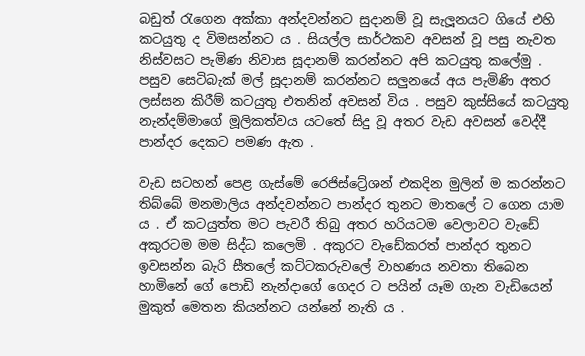බඩුත් රැගෙන අක්කා අන්දවන්නට සුදානම් වූ සැලූනයට ගියේ එහි කටයුතු ද විමසන්නට ය . සියල්ල සාර්ථකව අවසන් වූ පසු නැවත නිස්වසට පැමිණ නිවාස සූදානම් කරන්නට අපි කටයුතු කලේමු . පසුව සෙටිබැක් මල් සූදානම් කරන්නට සලුනයේ අය පැමිණි අතර ලස්සන කිරීම් කටයුතු එතනින් අවසන් විය . පසුව කුස්සියේ කටයුතු නැන්දම්මාගේ මූලිකත්වය යටතේ සිදු වූ අතර වැඩ අවසන් වෙද්දී පාන්දර දෙකට පමණ ඇත .

වැඩ සටහන් පෙළ ගැස්මේ රෙජිස්ට්‍රේශන් එකදින මුලින් ම කරන්නට තිබ්බේ මනමාලිය අන්දවන්නට පාන්දර තුනට මාතලේ ට ගෙන යාම ය . ඒ කටයුත්ත මට පැවරී තිබු අතර හරියටම වෙලාවට වැඩේ අකුරටම මම සිද්ධ කලෙමි . අකුරට වැඩේකරත් පාන්දර තුනට ඉවසන්න බැරි සීත‍ලේ කට්ටකරුවලේ වාහණය නවතා තිබෙන හාමිනේ ගේ පොඩි නැන්දාගේ ගෙදර ට පයින් යෑම ගැන වැඩියෙන් මුකුත් මෙතන කියන්නට යන්නේ නැති ය .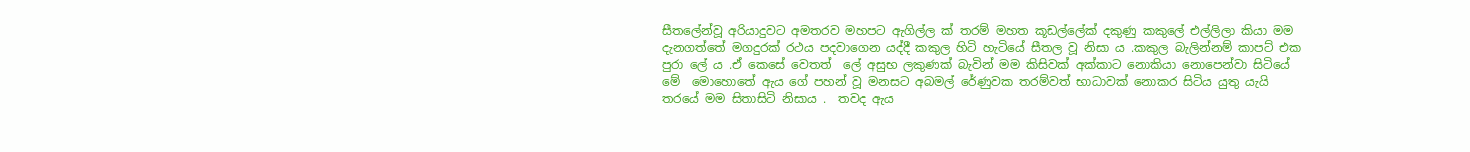සීතලේන්වූ අරියාදුවට අමතරව මහපට ඇගිල්ල ක් තරම් මහත කූඩල්ලේක් දකුණු කකුලේ එල්ලිලා කියා මම දැනගත්තේ මගදුරක් රථය පදවාගෙන යද්දී කකුල හිටි හැටියේ සීතල වූ නිසා ය .කකුල බැලින්නම් කාපට් එක පුරා ලේ ය .ඒ කෙසේ වෙතත්  ලේ අසුභ ලකුණක් බැවින් මම කිසිවක් අක්කාට නොකියා නොපෙන්වා සිටියේ මේ  මොහොතේ ඇය ගේ පහන් වූ මනසට අබමල් රේණුවක තරම්වත් භාධාවක් නොකර සිටිය යුතු යැයි තරයේ මම සිතාසිටි නිසාය .  තවද ඇය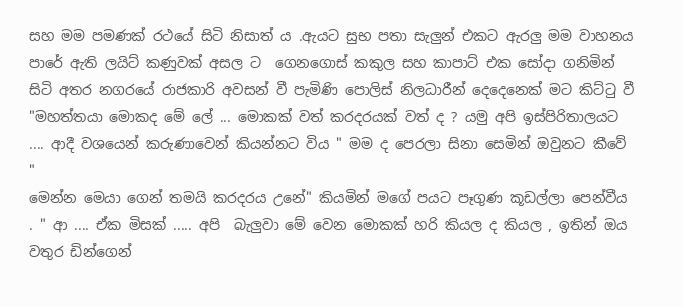සහ මම පමණක් රථයේ සිටි නිසාත් ය .ඇයට සුභ පතා සැලුන් එකට ඇරලු මම වාහනය පාරේ ඇති ලයිට් කණුවක් අසල ට  ගෙනගොස් කකුල සහ කාපාට් එක සෝදා ගනිමින් සිටි අතර නගරයේ රාජකාරි අවසන් වී පැමිණි පොලිස් නිලධාරීන් දෙදෙනෙක් මට කිට්ටු වී "මහත්තයා මොකද මේ ලේ ... මොකක් වත් කරදරයක් වත් ද ? යමු අපි ඉස්පිරිතාලයට .... ආදී වශයෙන් කරුණාවෙන් කියන්නට විය " මම ද පෙරලා සිනා සෙමින් ඔවුනට කීවේ "
මෙන්න මෙයා ගෙන් තමයි කරදරය උනේ" කියමින් මගේ පයට පෑගුණ කූඩල්ලා පෙන්වීය . " ආ .... ඒක මිසක් ..... අපි  බැලුවා මේ වෙන මොකක් හරි කියල ද කියල , ඉතින් ඔය වතුර ඩින්ගෙන්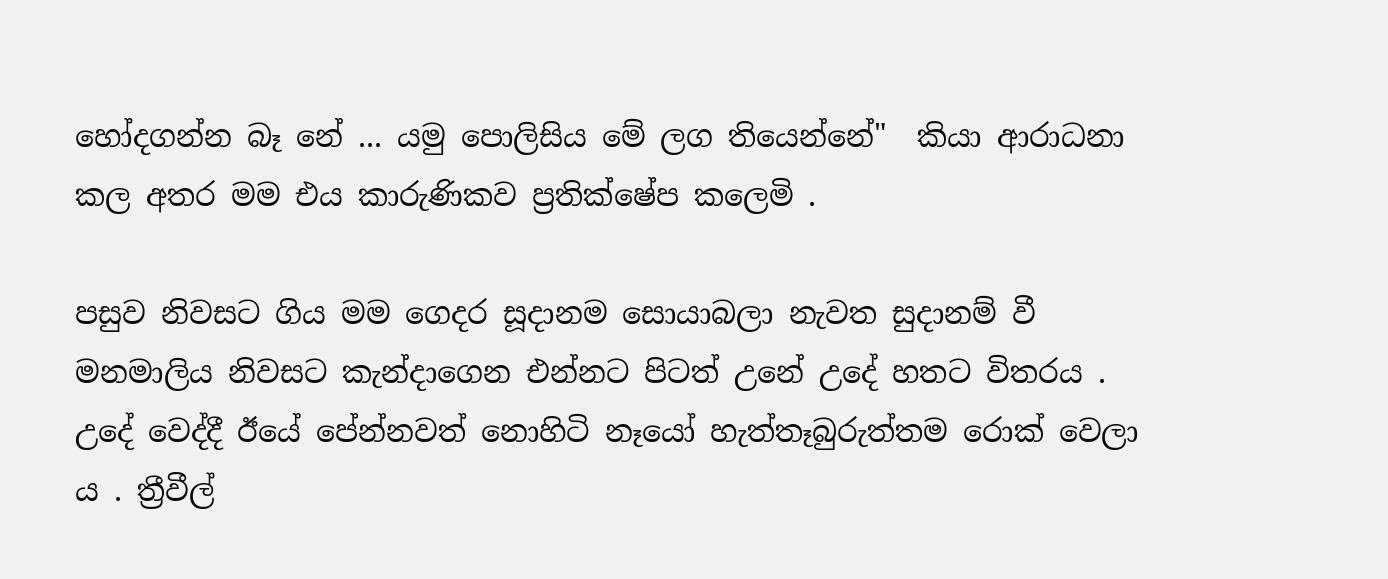හෝදගන්න බෑ නේ ... යමු පොලිසිය මේ ලග තියෙන්නේ"  කියා ආරාධනා කල අතර මම එය කාරුණිකව ප්‍රතික්ෂේප කලෙමි .

පසුව නිවසට ගිය මම ගෙදර සූදානම සොයාබලා නැවත සුදානම් වී මනමාලිය නිවසට කැන්දාගෙන එන්නට පිටත් උනේ උදේ හතට විතරය . උදේ වෙද්දී ඊයේ පේන්නවත් නොහිටි නෑයෝ හැත්තෑබුරුත්තම රොක් වෙලා ය . ත්‍රීවීල්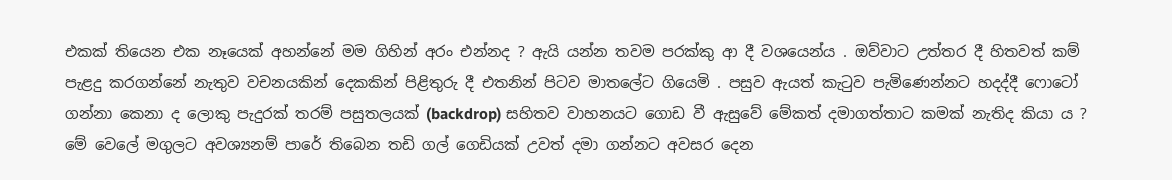එකක් තියෙන එක නෑයෙක් අහන්නේ මම ගිහින් අරං එන්නද ? ඇයි යන්න තවම පරක්කු ආ දී වශයෙන්ය . ඔව්වාට උත්තර දී හිතවත් කම් පැළදු කරගන්නේ නැතුව වචනයකින් දෙකකින් පිළිතුරු දී එතනින් පිටව මාතලේට ගියෙමි . පසුව ඇයත් කැටුව පැමිණෙන්නට හදද්දී ෆොටෝ ගන්නා කෙනා ද ලොකු පැදුරක් තරම් පසුතලයක් (backdrop) සහිතව වාහනයට ගොඩ වී ඇසුවේ මේකත් දමාගත්තාට කමක් නැතිද කියා ය ? මේ වෙලේ මගුලට අවශ්‍යනම් පාරේ තිබෙන තඩි ගල් ගෙඩියක් උවත් දමා ගන්නට අවසර දෙන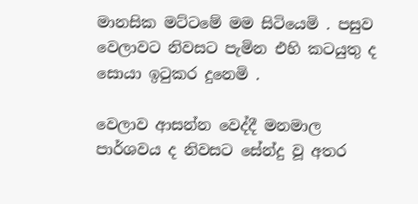මානසික මට්ටමේ මම සිටියෙමි . පසුව වෙලාවට නිවසට පැමින එහි කටයුතු ද සොයා ඉටුකර දුනෙමි .

වෙලාව ආසන්න වෙද්දී මනමාල පාර්ශවය ද නිවසට සේන්දු වූ අතර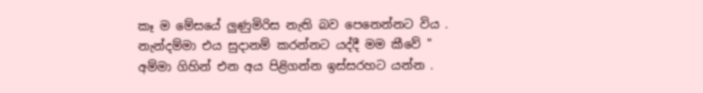කෑ ම මේසයේ ලුණුමිරිස නැති බව පෙනෙන්නට විය . නැන්දම්මා එය සුදානම් කරන්නට යද්දී මම කීවේ " අම්මා ගිහින් එන අය පිළිගන්න ඉස්සරහට යන්න .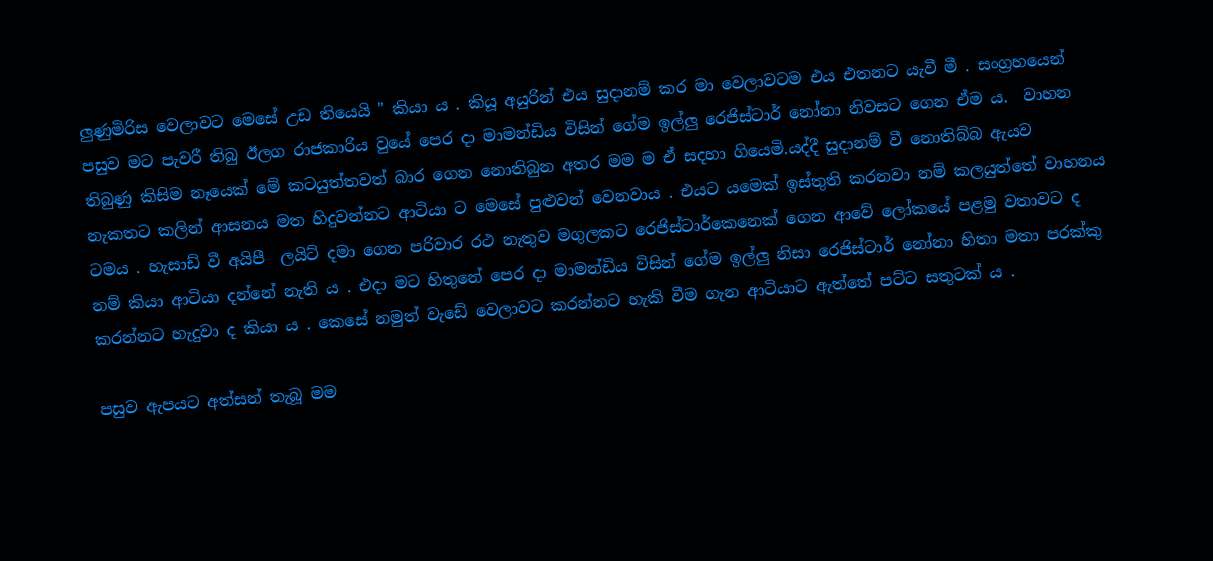ලුණුමිරිස වෙලාවට මෙසේ උඩ තියෙයි " කියා ය . කියූ අයුරින් එය සුදානම් කර මා වෙලාවටම එය එතනට යැවී මී . සංග්‍රහයෙන් පසුව මට පැවරී තිබු ඊලග රාජකාරිය වුයේ පෙර දා මාමන්ඩිය විසින් ගේම ඉල්ලු රෙජිස්ටාර් නෝනා නිවසට ගෙන ඒම ය.  වාහන තිබුණු කිසිම නෑයෙක් මේ කටයුත්තවත් බාර ගෙන නොතිබුන අතර මම ම ඒ සදහා ගියෙමි.යද්දී සුදානම් වී නොතිබ්බ ඇයව   නැකතට කලින් ආසනය මත හිදුවන්නට ආටියා ට මෙසේ පුළුවන් වෙනවාය . එයට යමෙක් ඉස්තුති කරනවා නම් කලයුත්තේ වාහනය ටමය . හැසාඩ් වී අයිපී  ලයිට් දමා ගෙන පරිවාර රථ නැතුව මගුලකට රෙජිස්ටාර්කෙනෙක් ගෙන ආවේ ලෝකයේ පළමු වතාවට ද නම් කියා ආටියා දන්නේ නැති ය . එදා මට හිතුනේ පෙර දා මාමන්ඩිය විසින් ගේම ඉල්ලු නිසා රෙජිස්ටාර් නෝනා හිතා මතා පරක්කු කරන්නට හැදුවා ද කියා ය . කෙසේ නමුත් වැඩේ වෙලාවට කරන්නට හැකි වීම ගැන ආටියාට ඇත්තේ පට්ට සතුටක් ය .

පසුව ඇපයට අත්සන් තැබූ මම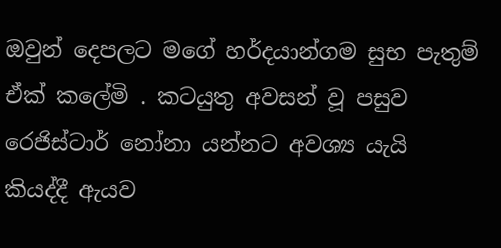ඔවුන් දෙපලට මගේ හර්දයාන්ගම සුභ පැතුම් ඒක් කලේමි . කටයුතු අවසන් වූ පසුව රෙජිස්ටාර් නෝනා යන්නට අවශ්‍ය යැයි කියද්දී ඇයව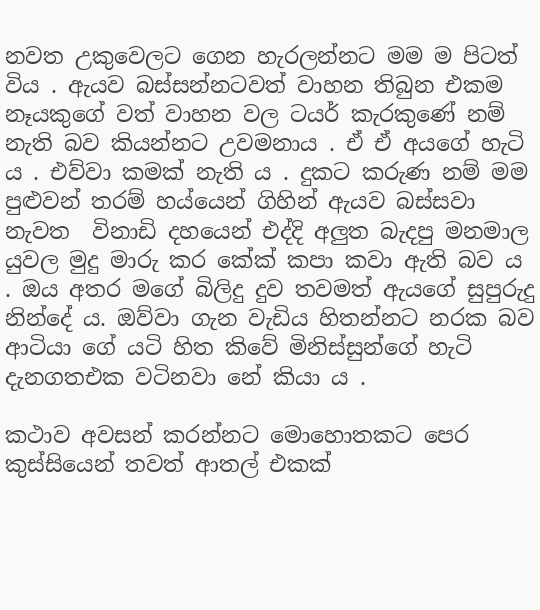නවත උකුවෙලට ගෙන හැරලන්නට මම ම පිටත් විය . ඇයව බස්සන්නටවත් වාහන තිබුන එකම නෑයකුගේ වත් වාහන වල ටයර් කැරකුණේ නම් නැති බව කියන්නට උවමනාය . ඒ ඒ අයගේ හැටි ය . එව්වා කමක් නැති ය . දුකට කරුණ නම් මම පුළුවන් තරම් හය්යෙන් ගිහින් ඇයව බස්සවා නැවත  විනාඩි දහයෙන් එද්දි අලුත බැදපු මනමාල යුවල මුදු මාරු කර කේක් කපා කවා ඇති බව ය . ඔය අතර මගේ බිලිදු දුව තවමත් ඇයගේ සුපුරුදු නින්දේ ය. ඔව්වා ගැන වැඩිය හිතන්නට නරක බව ආටියා ගේ යටි හිත කිවේ මිනිස්සුන්ගේ හැටි දැනගතඑක වටිනවා නේ කියා ය .

කථාව අවසන් කරන්නට මොහොතකට පෙර කුස්සියෙන් තවත් ආතල් එකක්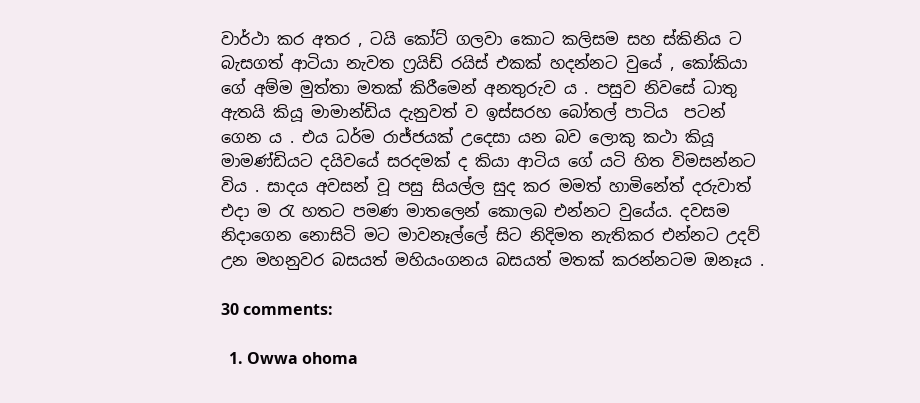වාර්ථා කර අතර , ටයි කෝට් ගලවා කොට කලිසම සහ ස්කිනිය ට බැසගත් ආටියා නැවත ෆ්‍රයිඩ් රයිස් එකක් හදන්නට වුයේ , කෝකියා ගේ අම්ම මුත්තා මතක් කිරීමෙන් අනතුරුව ය . පසුව නිවසේ ධාතු ඇතයි කියූ මාමාන්ඩිය දැනුවත් ව ඉස්සරහ බෝතල් පාටිය  පටන් ගෙන ය . එය ධර්ම රාජ්ජයක් උදෙසා යන බව ලොකු කථා කියූ මාමණ්ඩියට දයිවයේ සරදමක් ද කියා ආටිය ගේ යටි හිත විමසන්නට විය . සාදය අවසන් වූ පසු සියල්ල සුද කර මමත් හාමිනේත් දරුවාත් එදා ම රැ හතට පමණ මාතලෙන් කොලබ එන්නට වුයේය. දවසම නිදාගෙන නොසිටි මට මාවනෑල්ලේ සිට නිදිමත නැතිකර එන්නට උදව් උන මහනුවර බසයත් මහියංගනය බසයත් මතක් කරන්නටම ඔනෑය .

30 comments:

  1. Owwa ohoma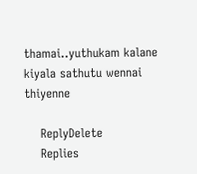thamai..yuthukam kalane kiyala sathutu wennai thiyenne

    ReplyDelete
    Replies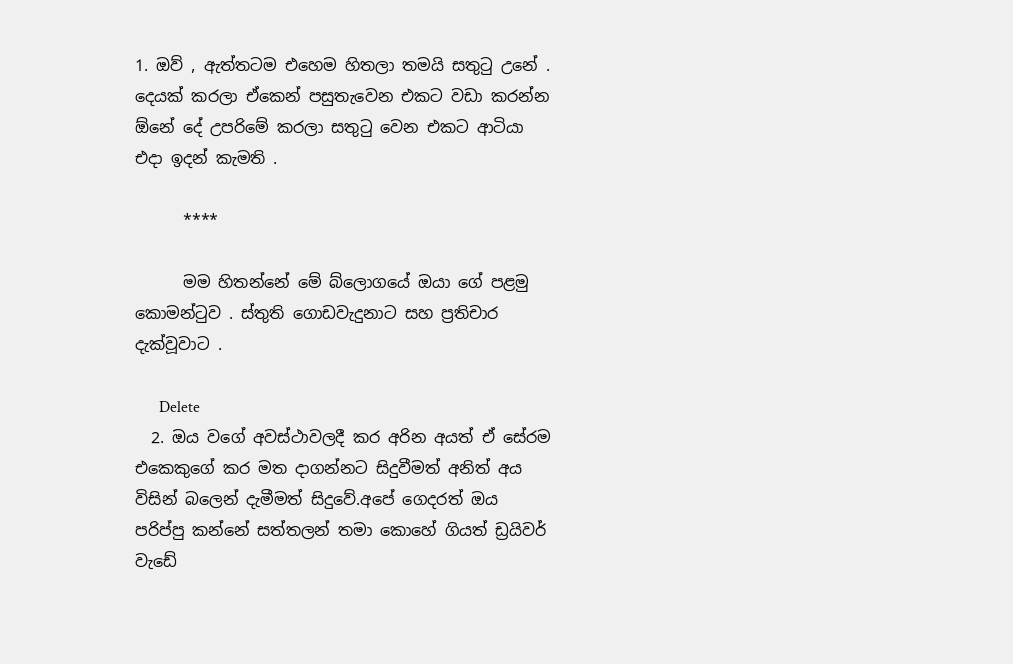1. ඔව් , ඇත්තටම එහෙම හිතලා තමයි සතුටු උනේ . දෙයක් කරලා ඒකෙන් පසුතැවෙන එකට වඩා කරන්න ඕනේ දේ උපරිමේ කරලා සතුටු වෙන එකට ආටියා එදා ඉදන් කැමති .

      ****

      මම හිතන්නේ මේ බ්ලොගයේ ඔයා ගේ පළමු කොමන්ටුව . ස්තුති ගොඩවැදුනාට සහ ප්‍රතිචාර දැක්වූවාට .

      Delete
  2. ඔය වගේ අවස්ථාවලදී කර අරින අයත් ඒ සේරම එකෙකුගේ කර මත දාගන්නට සිදුවීමත් අනිත් අය විසින් බලෙන් දැමීමත් සිදුවේ.අපේ ගෙදරත් ඔය පරිප්පු කන්නේ සත්තලන් තමා කොහේ ගියත් ඩ්‍රයිවර් වැඩේ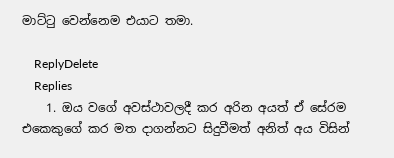මාට්ටු වෙන්නෙම එයාට තමා.

    ReplyDelete
    Replies
    1. ඔය වගේ අවස්ථාවලදී කර අරින අයත් ඒ සේරම එකෙකුගේ කර මත දාගන්නට සිදුවීමත් අනිත් අය විසින්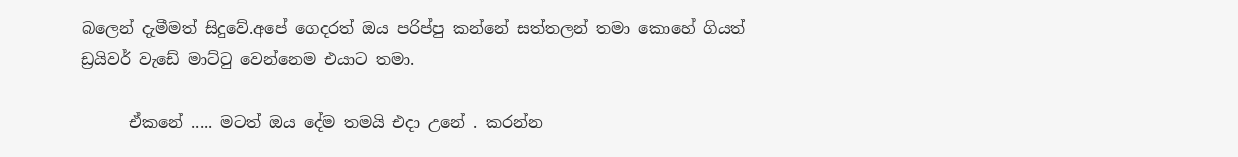බලෙන් දැමීමත් සිදුවේ.අපේ ගෙදරත් ඔය පරිප්පු කන්නේ සත්තලන් තමා කොහේ ගියත් ඩ්‍රයිවර් වැඩේ මාට්ටු වෙන්නෙම එයාට තමා.

      ඒකනේ ..... මටත් ඔය දේම තමයි එදා උනේ . කරන්න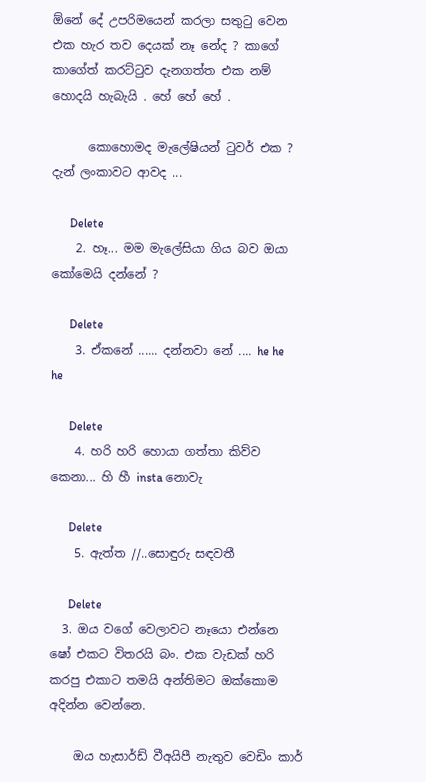ඕනේ දේ උපරිමයෙන් කරලා සතුටු වෙන එක හැර තව දෙයක් නෑ නේද ? කාගේ කාගේත් කරට්ටුව දැනගත්ත එක නම් හොදයි හැබැයි . හේ හේ හේ .

      කොහොමද මැලේෂියන් ටුවර් එක ? දැන් ලංකාවට ආවද ...

      Delete
    2. හෑ... මම මැලේසියා ගිය බව ඔයා කෝමෙයි දන්නේ ?

      Delete
    3. ඒකනේ ...... දන්නවා නේ .... he he he

      Delete
    4. හරි හරි හොයා ගත්තා කිව්ව කෙනා... හි හී insta නොවැ

      Delete
    5. ඇත්ත //..සොඳුරු සඳවතී

      Delete
  3. ඔය වගේ වෙලාවට නෑයො එන්නෙ ෂෝ එකට විතරයි බං. එක වැඩක් හරි කරපු එකාට තමයි අන්තිමට ඔක්කොම අදින්න වෙන්නෙ.

    ඔය හැසාර්ඩ් වීඅයිපී නැතුව වෙඩිං කාර්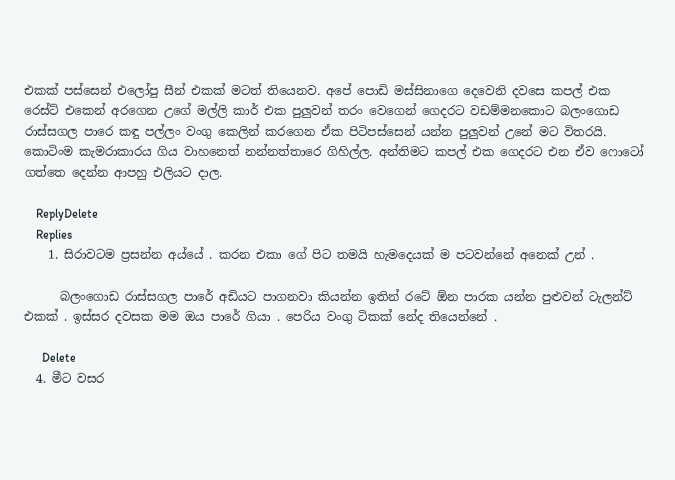එකක් පස්සෙන් එලෝපු සීන් එකක් මටත් තියෙනව. අපේ පොඩි මස්සිනාගෙ දෙවෙනි දවසෙ කපල් එක රෙස්ට් එකෙන් අරගෙන උගේ මල්ලි කාර් එක පුලුවන් තරං වෙගෙන් ගෙදරට වඩම්මනකොට බලංගොඩ රාස්සගල පාරෙ කඳු පල්ලං වංගු කෙලින් කරගෙන ඒක පිටිපස්සෙන් යන්න පුලුවන් උනේ මට විතරයි. කොටිංම කැමරාකාරය ගිය වාහනෙත් නන්නත්තාරෙ ගිහිල්ල. අන්තිමට කපල් එක ගෙදරට එන ඒව ෆොටෝ ගත්තෙ දෙන්න ආපහු එලියට දාල.

    ReplyDelete
    Replies
    1. සිරාවටම ප්‍රසන්න අය්යේ . කරන එකා ගේ පිට තමයි හැමදෙයක් ම පටවන්නේ අනෙක් උන් .

      බලංගොඩ රාස්සගල පාරේ අඩියට පාගනවා කියන්න ඉතින් රටේ ඕන පාරක යන්න පුළුවන් ටැලන්ට් එකක් . ඉස්සර දවසක මම ඔය පාරේ ගියා . පෙරිය වංගු ටිකක් නේද තියෙන්නේ .

      Delete
  4. මීට වසර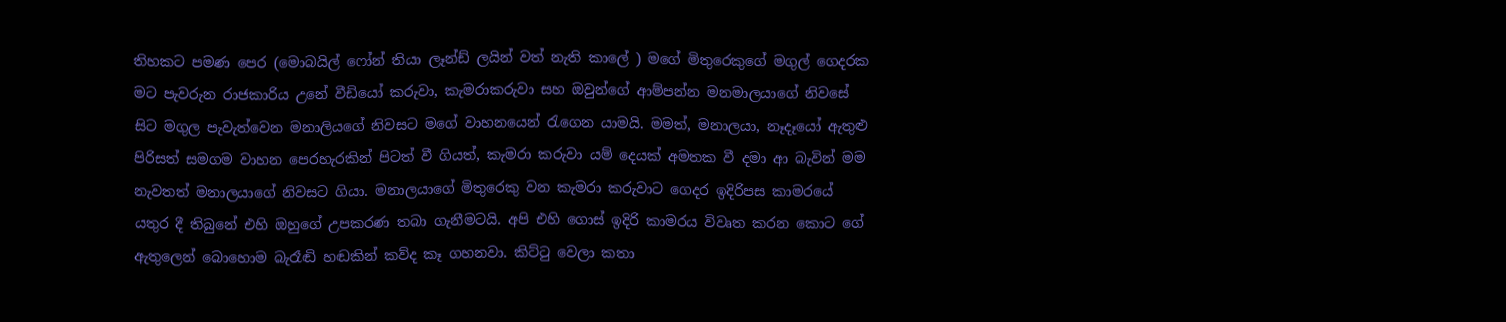තිහකට පමණ පෙර (මොබයිල් ෆෝන් තියා ලෑන්ඩ් ලයින් වත් නැති කාලේ ) මගේ මිතුරෙකුගේ මගුල් ගෙදරක මට පැවරුන රාජකාරිය උනේ වීඩියෝ කරුවා, කැමරාකරුවා සහ ඔවුන්ගේ ආම්පන්න මනමාලයාගේ නිවසේ සිට මගුල පැවැත්වෙන මනාලියගේ නිවසට මගේ වාහනයෙන් රැගෙන යාමයි. මමත්, මනාලයා, නෑදෑයෝ ඇතුළු පිරිසත් සමගම වාහන පෙරහැරකින් පිටත් වී ගියත්, කැමරා කරුවා යම් දෙයක් අමතක වී දමා ආ බැවින් මම නැවතත් මනාලයාගේ නිවසට ගියා. මනාලයාගේ මිතුරෙකු වන කැමරා කරුවාට ගෙදර ඉදිරිපස කාමරයේ යතුර දී තිබුනේ එහි ඔහුගේ උපකරණ තබා ගැනීමටයි. අපි එහි ගොස් ඉදිරි කාමරය විවෘත කරන කොට ගේ ඇතුලෙන් බොහොම බැරෑඬි හඬකින් කව්ද කෑ ගහනවා. කිට්ටු වෙලා කතා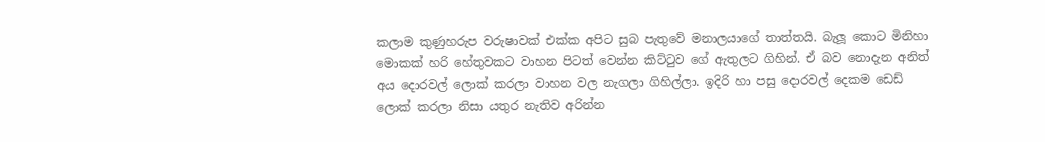කලාම කුණුහරුප වරුෂාවක් එක්ක අපිට සුබ පැතුවේ මනාලයාගේ තාත්තයි. බැලූ කොට මිනිහා මොකක් හරි හේතුවකට වාහන පිටත් වෙන්න කිට්ටුව ගේ ඇතුලට ගිහින්. ඒ බව නොදැන අනිත් අය දොරවල් ලොක් කරලා වාහන වල නැගලා ගිහිල්ලා. ඉදිරි හා පසු දොරවල් දෙකම ඩෙඩ් ලොක් කරලා නිසා යතුර නැතිව අරින්න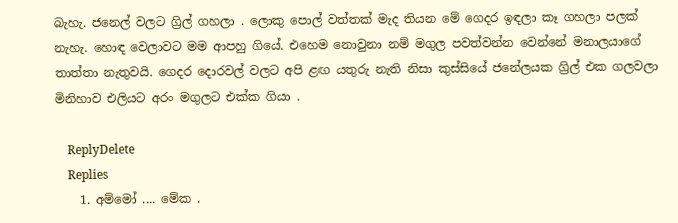බැහැ. ජනෙල් වලට ග්‍රිල් ගහලා . ලොකු පොල් වත්තක් මැද තියන මේ ගෙදර ඉඳලා කෑ ගහලා පලක් නැහැ. හොඳ වෙලාවට මම ආපහු ගියේ. එහෙම නොවුනා නම් මගුල පවත්වන්න වෙන්නේ මනාලයාගේ තාත්තා නැතුවයි. ගෙදර දොරවල් වලට අපි ළඟ යතුරු නැති නිසා කුස්සියේ ජනේලයක ග්‍රිල් එක ගලවලා මිනිහාව එලියට අරං මගුලට එක්ක ගියා .

    ReplyDelete
    Replies
    1. අම්මෝ .... මේක .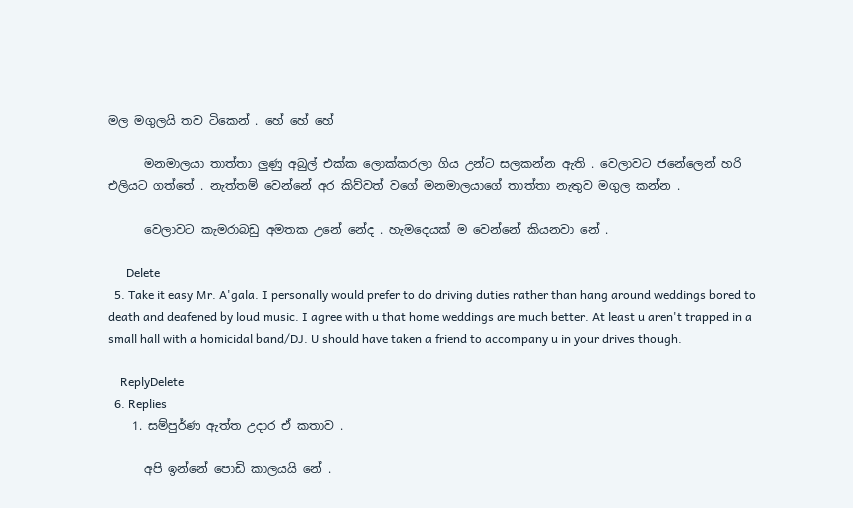මල මගුලයි තව ටිකෙන් . හේ හේ හේ

      මනමාලයා තාත්තා ලුණු අබුල් එක්ක ලොක්කරලා ගිය උන්ට සලකන්න ඇති . වෙලාවට ජනේලෙන් හරි එලියට ගත්තේ . නැත්තම් වෙන්නේ අර කිව්වත් වගේ මනමාලයාගේ තාත්තා නැතුව මගුල කන්න .

      වෙලාවට කැමරාබඩු අමතක උනේ නේද . හැමදෙයක් ම වෙන්නේ කියනවා නේ .

      Delete
  5. Take it easy Mr. A'gala. I personally would prefer to do driving duties rather than hang around weddings bored to death and deafened by loud music. I agree with u that home weddings are much better. At least u aren't trapped in a small hall with a homicidal band/DJ. U should have taken a friend to accompany u in your drives though.

    ReplyDelete
  6. Replies
    1. සම්පුර්ණ ඇත්ත උදාර ඒ කතාව .

      අපි ඉන්නේ පොඩි කාලයයි නේ .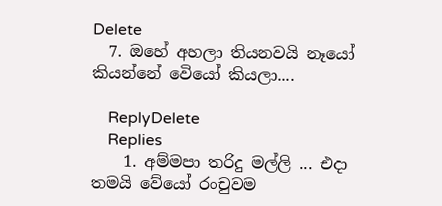Delete
  7. ඔහේ අහලා තියනවයි නෑයෝ කියන්නේ වෙියෝ කියලා....

    ReplyDelete
    Replies
    1. අම්මපා තරිදු මල්ලි ... එදා තමයි වේයෝ රංචුවම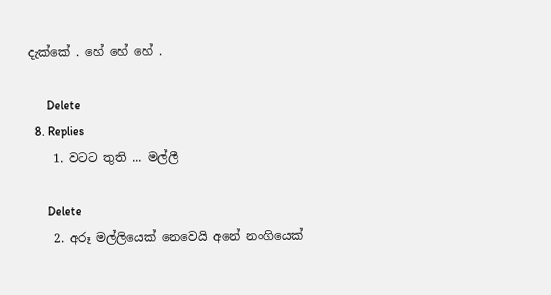දැක්කේ . හේ හේ හේ .

      Delete
  8. Replies
    1. වටට තුති ... මල්ලී

      Delete
    2. අරූ මල්ලියෙක් නෙවෙයි අනේ නංගියෙක්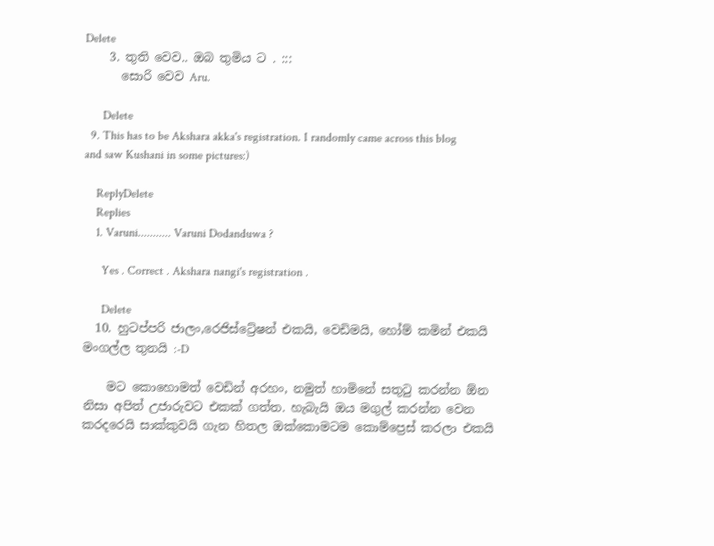Delete
    3. තුති වෙව.. ඔබ තුමිය ට . :::
      සොරි වෙව Aru.

      Delete
  9. This has to be Akshara akka's registration. I randomly came across this blog and saw Kushani in some pictures:)

    ReplyDelete
    Replies
    1. Varuni........... Varuni Dodanduwa ?

      Yes . Correct . Akshara nangi's registration .

      Delete
  10. හුටප්පරි ජාලං,රෙජිස්ට්‍රේෂන් එකයි, වෙඩිමයි, හෝම් කමින් එකයි මංගල්ල තුනයි :-D

    මට කොහොමත් වෙඩින් අරහං, නමුත් හාමිනේ සතුටු කරන්න ඕන නිසා අපිත් උජාරුවට එකක් ගත්ත. හැබැයි ඔය මගුල් කරන්න වෙන කරදරෙයි සාක්කුවයි ගැන හිතල ඔක්කොමටම කොම්ප්‍රෙස් කරලා එකයි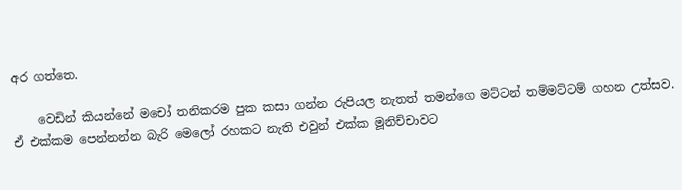අර ගත්තෙ.

    වෙඩින් කියන්නේ මචෝ තනිකරම පුක කසා ගන්න රුපියල නැතත් තමන්ගෙ මට්ටන් තම්මට්ටම් ගහන උත්සව. ඒ එක්කම පෙන්නන්න බැරි මෙලෝ රහකට නැති එවුන් එක්ක මූනිච්චාවට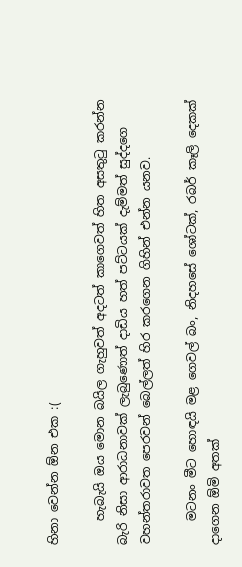හිනා වෙන්න ඕන එක :(

    හැබැයි ඔය මොන බයිල ගැහුවත් අදටත් කාගෙවත් හිත අසතුටු කරන්න බැරි නිසා ආරාධනාවක් ලැබුණොත් දාඩිය හත් පට්ටයක් දැම්මත් සුද්දගෙ වහන්තරාවත පෙරවන් බෙල්ලත් හිර කරගෙන ගිහින් එන්න යනව.

    මටනං මීට හොඳයි මළ ගෙවල් බං, නිදහසේ ශෝටක්, රබර් කෑලි දෙකක් දාගෙන ඕමි අතක්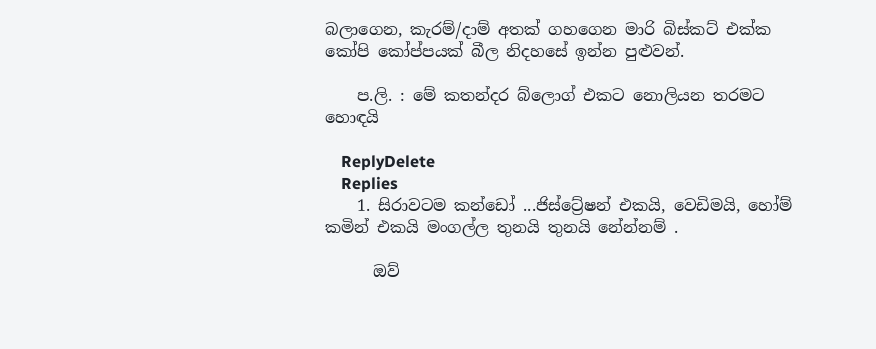බලාගෙන, කැරම්/දාම් අතක් ගහගෙන මාරි බිස්කට් එක්ක කෝපි කෝප්පයක් බීල නිදහසේ ඉන්න පුළුවන්.

    ප.ලි. : මේ කතන්දර බ්ලොග් එකට නොලියන තරමට හොඳයි

    ReplyDelete
    Replies
    1. සිරාවටම කන්ඩෝ ...ජිස්ට්‍රේෂන් එකයි, වෙඩිමයි, හෝම් කමින් එකයි මංගල්ල තුනයි තුනයි නේන්නම් .

      ඔව්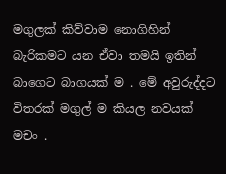මගුලක් කිව්වාම නොගිහින් බැරිකමට යන ඒවා තමයි ඉතින් බාගෙට බාගයක් ම . මේ අවුරුද්දට විතරක් මගුල් ම කියල නවයක් මචං .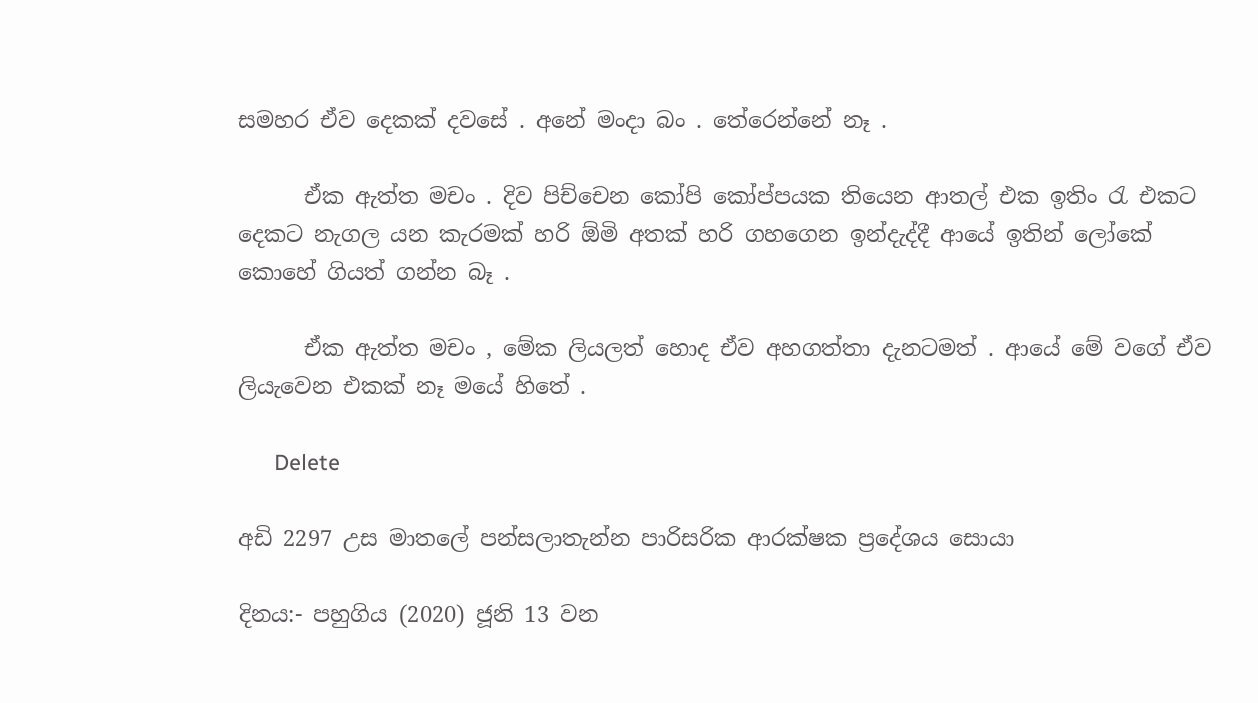සමහර ඒව දෙකක් දවසේ . අනේ මංදා බං . තේරෙන්නේ නෑ .

      ඒක ඇත්ත මචං . දිව පිච්චෙන කෝපි කෝප්පයක තියෙන ආතල් එක ඉතිං රැ එකට දෙකට නැගල යන කැරමක් හරි ඕමි අතක් හරි ගහගෙන ඉන්දැද්දී ආයේ ඉතින් ලෝකේ කොහේ ගියත් ගන්න බෑ .

      ඒක ඇත්ත මචං , මේක ලියලත් හොද ඒව අහගත්තා දැනටමත් . ආයේ මේ වගේ ඒව ලියැවෙන එකක් නෑ මයේ හිතේ .

      Delete

අඩි 2297 උස මාතලේ පන්සලාතැන්න පාරිසරික ආරක්ෂක ප්‍රදේශය සොයා

දිනය:- පහුගිය (2020) ජූනි 13 වන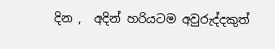දින ,  අදින් හරියටම අවුරුද්දකුත්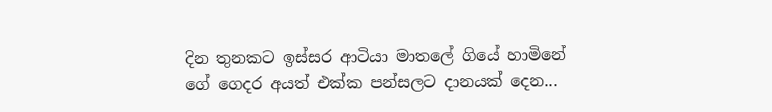දින තුනකට ඉස්සර ආටියා මාතලේ ගියේ හාමිනේ ගේ ගෙදර අයත් එක්ක පන්සලට දානයක් දෙන...